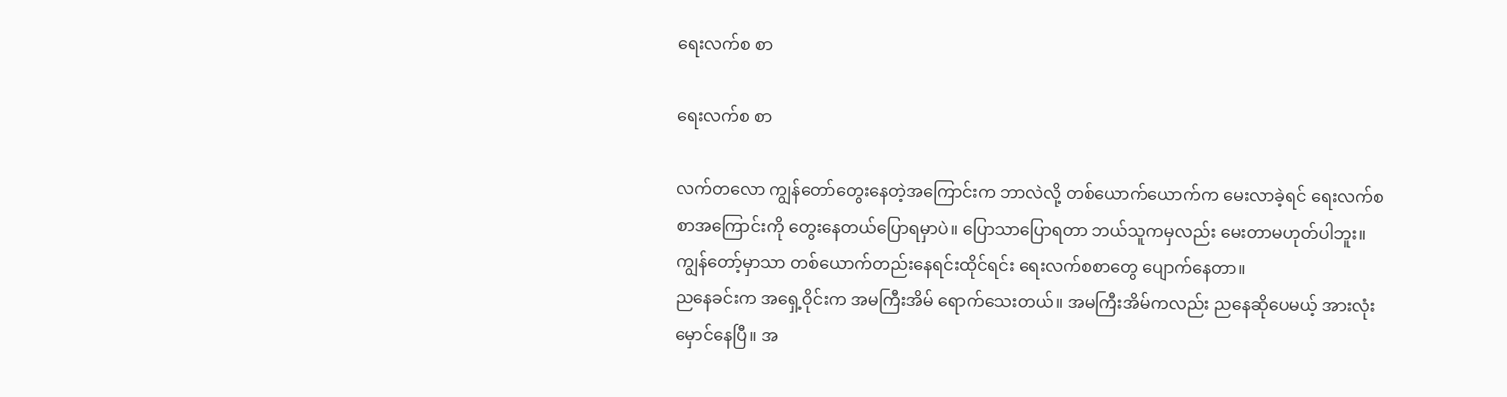ရေးလက်စ စာ

ရေးလက်စ စာ

လက်တလော ကျွန်တော်တွေးနေတဲ့အကြောင်းက ဘာလဲလို့ တစ်ယောက်ယောက်က မေးလာခဲ့ရင် ရေးလက်စ စာအကြောင်းကို တွေးနေတယ်ပြောရမှာပဲ။ ပြောသာပြောရတာ ဘယ်သူကမှလည်း မေးတာမဟုတ်ပါဘူး။ ကျွန်တော့်မှာသာ တစ်ယောက်တည်းနေရင်းထိုင်ရင်း ရေးလက်စစာတွေ ပျောက်နေတာ။
ညနေခင်းက အရှေ့ဝိုင်းက အမကြီးအိမ် ရောက်သေးတယ်။ အမကြီးအိမ်ကလည်း ညနေဆိုပေမယ့် အားလုံးမှောင်နေပြီ။ အ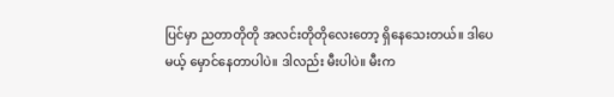ပြင်မှာ ညတာတိုတို အလင်းတိုတိုလေးတော့ ရှိနေသေးတယ်။ ဒါပေမယ့် မှောင်နေတာပါပဲ။ ဒါလည်း မီးပါပဲ။ မီးက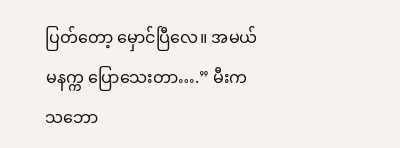ပြတ်တော့ မှောင်ပြီလေ။ အမယ် မနက္က ပြောသေးတာ….” မီးက သဘော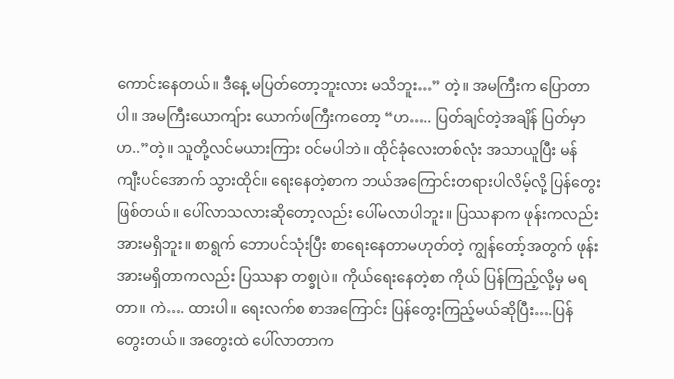ကောင်းနေတယ်။ ဒီနေ့ မပြတ်တော့ဘူးလား မသိဘူး…” တဲ့။ အမကြီးက ပြောတာပါ။ အမကြီးယောကျ်ား ယောက်ဖကြီးကတော့ “ဟ….. ပြတ်ချင်တဲ့အချိန် ပြတ်မှာဟ..”တဲ့။ သူတို့လင်မယားကြား ဝင်မပါဘဲ။ ထိုင်ခုံလေးတစ်လုံး အသာယူပြီး မန်ကျီးပင်အောက် သွားထိုင်။ ရေးနေတဲ့စာက ဘယ်အကြောင်းတရားပါလိမ့်လို့ ပြန်တွေးဖြစ်တယ်။ ပေါ်လာသလားဆိုတော့လည်း ပေါ်မလာပါဘူး။ ပြဿနာက ဖုန်းကလည်း အားမရှိဘူး။ စာရွက် ဘောပင်သုံးပြီး စာရေးနေတာမဟုတ်တဲ့ ကျွန်တော့်အတွက် ဖုန်း အားမရှိတာကလည်း ပြဿနာ တစ္ခုပဲ။ ကိုယ်ရေးနေတဲ့စာ ကိုယ် ပြန်ကြည့်လို့မှ မရတာ။ ကဲ…. ထားပါ။ ရေးလက်စ စာအကြောင်း ပြန်တွေးကြည့်မယ်ဆိုပြီး….ပြန်တွေးတယ်။ အတွေးထဲ ပေါ်လာတာက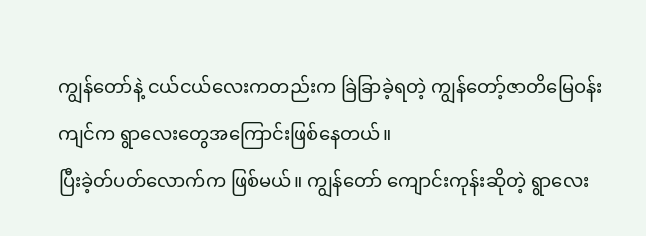ကျွန်တော်နဲ့ ငယ်ငယ်လေးကတည်းက ခြဲခြာခဲ့ရတဲ့ ကျွန်တော့်ဇာတိမြေဝန်းကျင်က ရွာလေးတွေအကြောင်းဖြစ်နေတယ်။
ပြီးခဲ့တ်ပတ်လောက်က ဖြစ်မယ်။ ကျွန်တော် ကျောင်းကုန်းဆိုတဲ့ ရွာလေး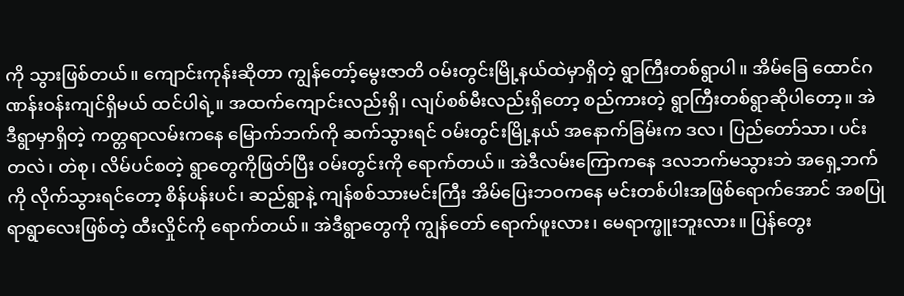ကို သွားဖြစ်တယ်။ ကျောင်းကုန်းဆိုတာ ကျွန်တော့်မွေးဇာတိ ဝမ်းတွင်းမြို့နယ်ထဲမှာရှိတဲ့ ရွာကြီးတစ်ရွာပါ။ အိမ်ခြေ ထောင်ဂဏန်းဝန်းကျင်ရှိမယ် ထင်ပါရဲ့။ အထက်ကျောင်းလည်းရှိ၊ လျပ်စစ်မီးလည်းရှိတော့ စည်ကားတဲ့ ရွာကြီးတစ်ရွာဆိုပါတော့။ အဲဒီရွာမှာရှိတဲ့ ကတ္တရာလမ်းကနေ မြောက်ဘက်ကို ဆက်သွားရင် ဝမ်းတွင်းမြို့နယ် အနောက်ခြမ်းက ဒလ၊ ပြည်တော်သာ၊ ပင်းတလဲ၊ တဲစု၊ လိမ်ပင်စတဲ့ ရွာတွေကိုဖြတ်ပြီး ဝမ်းတွင်းကို ရောက်တယ်။ အဲဒီလမ်းကြောကနေ ဒလဘက်မသွားဘဲ အရှေ့ဘက်ကို လိုက်သွားရင်တော့ စိန်ပန်းပင်၊ ဆည်ရွာနဲ့ ကျန်စစ်သားမင်းကြီး အိမ်ပြေးဘဝကနေ မင်းတစ်ပါးအဖြစ်ရောက်အောင် အစပြုရာရွာလေးဖြစ်တဲ့ ထီးလှိုင်ကို ရောက်တယ်။ အဲဒီရွာတွေကို ကျွန်တော် ရောက်ဖူးလား၊ မေရာက္ဖူးဘူးလား။ ပြန်တွေး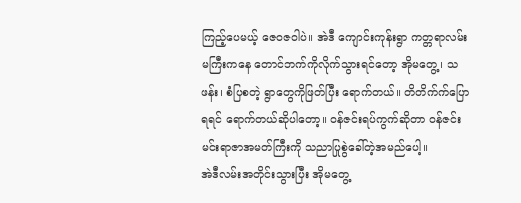ကြည့်ပေမယ့် ဇေဝဇဝါပဲ။ အဲဒီ ကျောင်းကုန်းရွာ ကတ္တရာလမ်းမကြီးကနေ တောင်ဘက်ကိုလိုက်သွားရင်တော့ အိုမတွေ့၊ သဖန်း၊ စံပြစတဲ့ ရွာတွေကိုဖြတ်ပြီး ရောက်တယ်။ တိတိက်က်ပြောရရင် ရောက်တယ်ဆိုပါတော့။ ဝန်ဇင်းရပ်ကွက်ဆိုတာ ဝန်ဇင်းမင်းရာဇာအမတ်ကြီးကို သညာပြုစွဲခေါ်တဲ့အမည်ပေါ့။
အဲဒီလမ်းအတိုင်းသွားပြီး အိုမတွေ့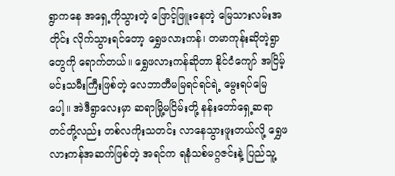ရွာကနေ အရှေ့ကိုသွားတဲ့ ဖြောင့်ဖြူးနေတဲ့ မြေသားလမ်းအတိုင်း လိုက်သွားရင်တော့ ရွှေဖလားကန်၊ တမာကုန်းဆိုတဲ့ရွာတွေကို ရောက်တယ်။ ရွှေဖလားကန်ဆိုတာ နိုင်ငံကျော် အငြိမ့်မင်းသမီးကြီးဖြစ်တဲ့ လေဘာတီမမြရင်ရင်ရဲ့ မွေးရပ်မြေပေါ့။ အဲဒီရွာလေးမှာ ဆရာမြို့မငြိမ်းတို့ နန်းတော်ရှေ့ဆရာတင်တို့လည်း တစ်လကိုးသတင်း လာနေသွားဖူးတယ်လို့ ရွှေဖလားကန်အဆက်ဖြစ်တဲ့ အရင်က ရနံသစ်မဂ္ဂဇင်းနဲ့ ပြည်သူ့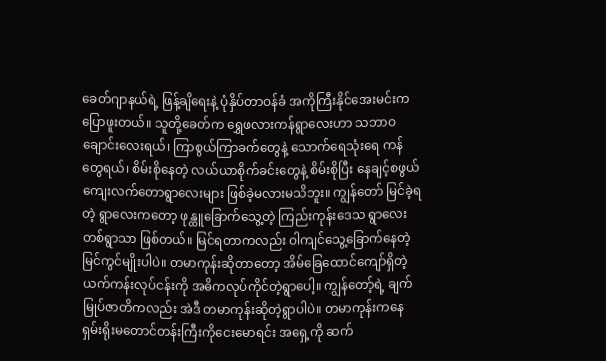ခေတ်ဂျာနယ်ရဲ့ ဖြန့်ချိရေးနဲ့ ပုံနှိပ်တာဝန်ခံ အကိုကြီးနိုင်အေးမင်းက ပြောဖူးတယ်။ သူတို့ခေတ်က ရွှေဖလားကန်ရွာလေးဟာ သဘာဝချောင်းလေးရယ်၊ ကြာစွယ်ကြာခက်တွေနဲ့ သောက်ရေသုံးရေ ကန်တွေရယ်၊ စိမ်းစိုနေတဲ့ လယ်ယာစိုက်ခင်းတွေနဲ့ စိမ်းစိုပြီး နေချင့်စဖွယ် ကျေးလက်တောရွာလေးများ ဖြစ်ခဲ့မလားမသိဘူး။ ကျွန်တော် မြင်ခဲ့ရတဲ့ ရွာလေးကတော့ ဖုန္ထူခြောက်သွေ့တဲ့ ကြည်းကုန်းဒေသ ရွာလေးတစ်ရွာသာ ဖြစ်တယ်။ မြင်ရတာကလည်း ဝါကျင်သွေ့ခြောက်နေတဲ့ မြင်ကွင်မျိုးပါပဲ။ တမာကုန်းဆိုတာတော့ အိမ်ခြေထောင်ကျော်ရှိတဲ့ ယက်ကန်းလုပ်ငန်းကို အဓိကလုပ်ကိုင်တဲ့ရွာပေါ့။ ကျွန်တော့်ရဲ့ ချက်မြုပ်ဇာတိကလည်း အဲဒီ တမာကုန်းဆိုတဲ့ရွာပါပဲ။ တမာကုန်းကနေ ရှမ်းရိုးမတောင်တန်းကြီးကိုငေးမောရင်း အရှေ့ကို ဆက်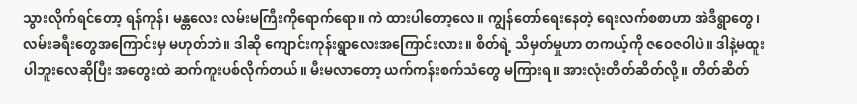သွားလိုက်ရင်တော့ ရန်ကုန်၊ မန္တလေး လမ်းမကြီးကိုရောက်ရော။ ကဲ ထားပါတော့လေ။ ကျွန်တော်ရေးနေတဲ့ ရေးလက်စစာဟာ အဲဒီရွာတွေ၊ လမ်းခရီးတွေအကြောင်းမှ မဟုတ်ဘဲ။ ဒါဆို ကျောင်းကုန်းရွာလေးအကြောင်းလား။ စိတ်ရဲ့ သိမှတ်မှုဟာ တကယ့်ကို ဇဝေဇဝါပဲ။ ဒါနဲ့မထူးပါဘူးလေဆိုပြီး အတွေးထဲ ဆက်ကူးပစ်လိုက်တယ်။ မီးမလာတော့ ယက်ကန်းစက်သံတွေ မကြားရ။ အားလုံးတိတ်ဆိတ်လို့။ တိတ်ဆိတ်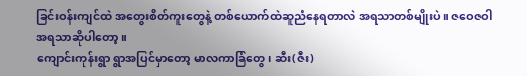ခြင်းဝန်းကျင်ထဲ အတွေးစိတ်ကူးတွေနဲ့ တစ်ယောက်ထဲဆူညံနေရတာလဲ အရသာတစ်မျိုးပဲ။ ဇဝေဇဝါအရသာဆိုပါတော့။
ကျောင်းကုန်းရွာ ရွာအပြင်မှာတော့ မာလကာခြံတွေ၊ ဆီး(ဇီး)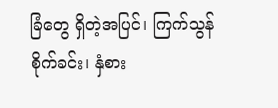ခြံတွေ ရှိတဲ့အပြင်၊ ကြက်သွန်စိုက်ခင်း၊ နှံစား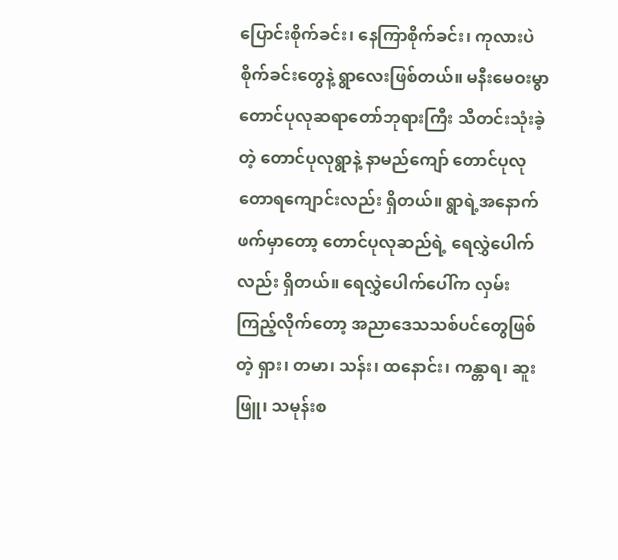ပြောင်းစိုက်ခင်း၊ နေကြာစိုက်ခင်း၊ ကုလားပဲစိုက်ခင်းတွေနဲ့ ရွာလေးဖြစ်တယ်။ မနီးမေဝးမွာ တောင်ပုလုဆရာတော်ဘုရားကြီး သီတင်းသုံးခဲ့တဲ့ တောင်ပုလုရွာနဲ့ နာမည်ကျော် တောင်ပုလုတောရကျောင်းလည်း ရှိတယ်။ ရွာရဲ့အနောက်ဖက်မှာတော့ တောင်ပုလုဆည်ရဲ့ ရေလွှဲပေါက်လည်း ရှိတယ်။ ရေလွှဲပေါက်ပေါ်က လှမ်းကြည့်လိုက်တော့ အညာဒေသသစ်ပင်တွေဖြစ်တဲ့ ရှား၊ တမာ၊ သန်း၊ ထနောင်း၊ ကန္တာရ၊ ဆူးဖြူ၊ သမုန်းစ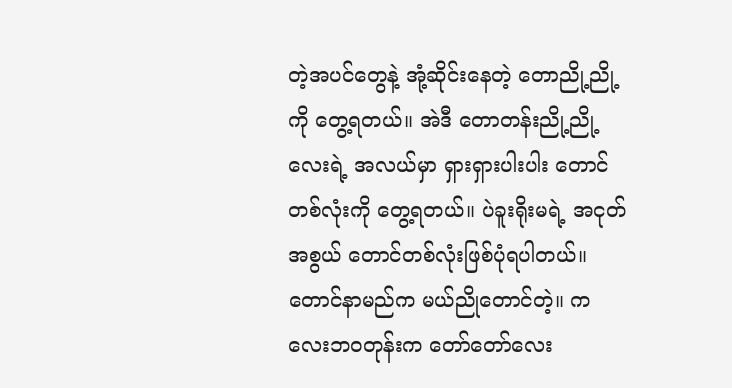တဲ့အပင်တွေနဲ့ အုံ့ဆိုင်းနေတဲ့ တောညို့ညို့ကို တွေ့ရတယ်။ အဲဒီ တောတန်းညို့ညို့လေးရဲ့ အလယ်မှာ ရှားရှားပါးပါး တောင်တစ်လုံးကို တွေ့ရတယ်။ ပဲခူးရိုးမရဲ့ အငုတ်အစွယ် တောင်တစ်လုံးဖြစ်ပုံရပါတယ်။ တောင်နာမည်က မယ်ညိုတောင်တဲ့။ ကလေးဘဝတုန်းက တော်တော်လေး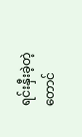ရင်းနှီးခဲ့တဲ့ တောင်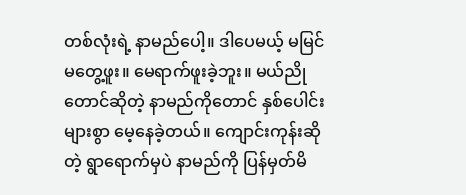တစ်လုံးရဲ့ နာမည်ပေါ့။ ဒါပေမယ့် မမြင်မတွေ့ဖူး။ မေရာက်ဖူးခဲ့ဘူး။ မယ်ညိုတောင်ဆိုတဲ့ နာမည်ကိုတောင် နှစ်ပေါင်းများစွာ မေ့နေခဲ့တယ်။ ကျောင်းကုန်းဆိုတဲ့ ရွာရောက်မှပဲ နာမည်ကို ပြန်မှတ်မိ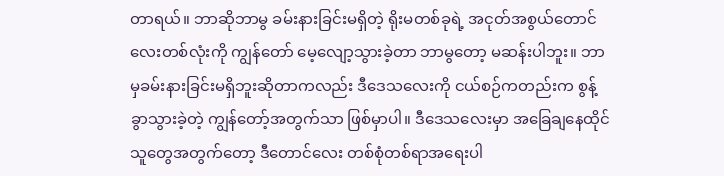တာရယ်။ ဘာဆိုဘာမွ ခမ်းနားခြင်းမရှိတဲ့ ရိုးမတစ်ခုရဲ့ အငုတ်အစွယ်တောင်လေးတစ်လုံးကို ကျွန်တော် မေ့လျော့သွားခဲ့တာ ဘာမွတော့ မဆန်းပါဘူး။ ဘာမှခမ်းနားခြင်းမရှိဘူးဆိုတာကလည်း ဒီဒေသလေးကို ငယ်စဉ်ကတည်းက စွန့်ခွာသွားခဲ့တဲ့ ကျွန်တော့်အတွက်သာ ဖြစ်မှာပါ။ ဒီဒေသလေးမှာ အခြေချနေထိုင်သူတွေအတွက်တော့ ဒီတောင်လေး တစ်စုံတစ်ရာအရေးပါ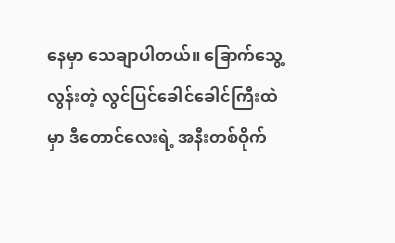နေမှာ သေချာပါတယ်။ ခြောက်သွေ့လွန်းတဲ့ လွင်ပြင်ခေါင်ခေါင်ကြီးထဲမှာ ဒီတောင်လေးရဲ့ အနီးတစ်ဝိုက်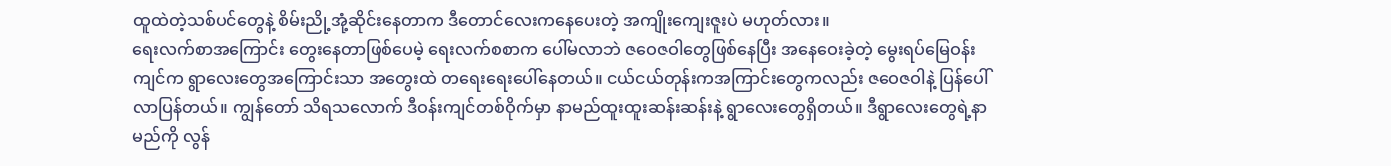ထူထဲတဲ့သစ်ပင်တွေနဲ့ စိမ်းညို့အုံ့ဆိုင်းနေတာက ဒီတောင်လေးကနေပေးတဲ့ အကျိုးကျေးဇူးပဲ မဟုတ်လား။
ရေးလက်စာအကြောင်း တွေးနေတာဖြစ်ပေမဲ့ ရေးလက်စစာက ပေါ်မလာဘဲ ဇဝေဇဝါတွေဖြစ်နေပြီး အနေဝေးခဲ့တဲ့ မွေးရပ်မြေဝန်းကျင်က ရွာလေးတွေအကြောင်းသာ အတွေးထဲ တရေးရေးပေါ်နေတယ်။ ငယ်ငယ်တုန်းကအကြာင်းတွေကလည်း ဇဝေဇဝါနဲ့ ပြန်ပေါ်လာပြန်တယ်။ ကျွန်တော် သိရသလောက် ဒီဝန်းကျင်တစ်ဝိုက်မှာ နာမည်ထူးထူးဆန်းဆန်းနဲ့ ရွာလေးတွေရှိတယ်။ ဒီရွာလေးတွေရဲ့နာမည်ကို လွန်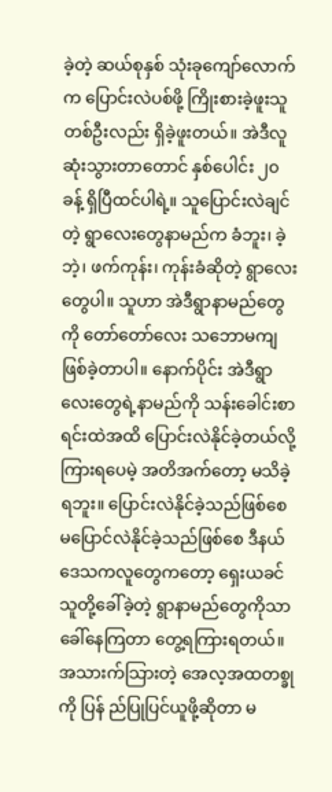ခဲ့တဲ့ ဆယ်စုနှစ် သုံးခုကျော်လောက်က ပြောင်းလဲပစ်ဖို့ ကြိုးစားခဲ့ဖူးသူတစ်ဦးလည်း ရှိခဲ့ဖူးတယ်။ အဲဒီလူ ဆုံးသွားတာတောင် နှစ်ပေါင်း ၂၀ ခန့် ရှိပြီထင်ပါရဲ့။ သူပြောင်းလဲချင်တဲ့ ရွာလေးတွေနာမည်က ခံဘူး၊ ခဲ့ဘဲ့၊ ဖက်ကုန်း၊ ကုန်းခံဆိုတဲ့ ရွာလေးတွေပါ။ သူဟာ အဲဒီရွာနာမည်တွေကို တော်တော်လေး သဘောမကျဖြစ်ခဲ့တာပါ။ နောက်ပိုင်း အဲဒီရွာလေးတွေရဲ့နာမည်ကို သန်းခေါင်းစာရင်းထဲအထိ ပြောင်းလဲနိုင်ခဲ့တယ်လို့ ကြားရပေမဲ့ အတိအက်တော့ မသိခဲ့ရဘူး။ ပြောင်းလဲနိုင်ခဲ့သည်ဖြစ်စေ မပြောင်လဲနိုင်ခဲ့သည်ဖြစ်စေ ဒီနယ်ဒေသကလူတွေကတော့ ရှေးယခင် သူတို့ခေါ်ခဲ့တဲ့ ရွာနာမည်တွေကိုသာ ခေါ်နေကြတာ တွေ့ရကြားရတယ်။ အသားက်သြားတဲ့ အေလ့အထတစ္ခုကို ပြန် ည်ပြုပြင်ယူဖို့ဆိုတာ မ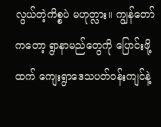လွယ်တဲ့ကိစ္စပဲ မဟုတ္လား။ ကျွန်တော်ကတော့ ရွာနာမည်တွေကို ပြောင်းဖို့ထက် ကျေးရွာဒေသပတ်ဝန်းကျင်နဲ့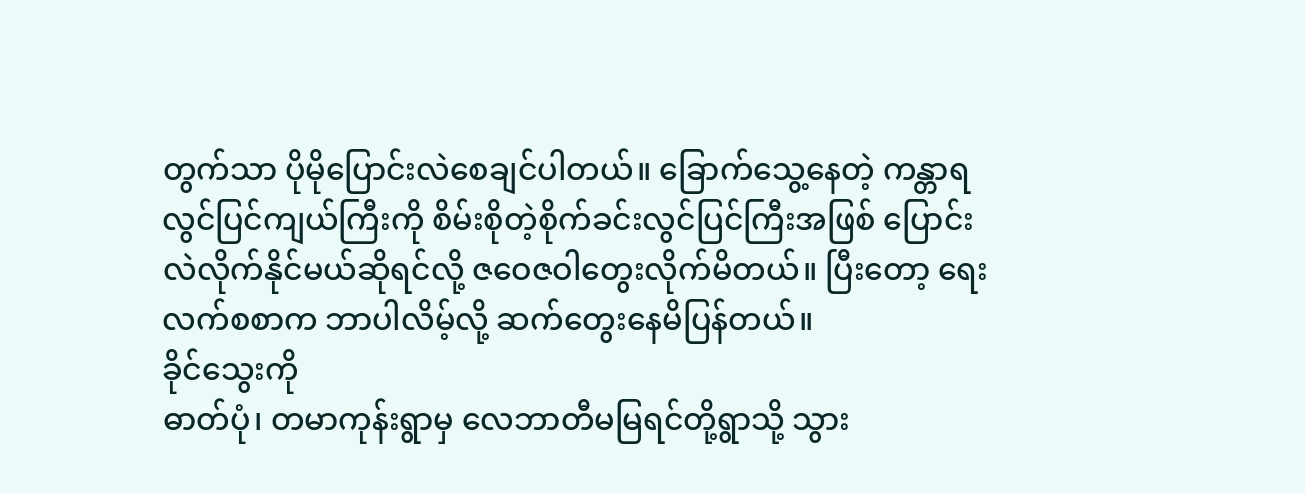တွက်သာ ပိုမိုပြောင်းလဲစေချင်ပါတယ်။ ခြောက်သွေ့နေတဲ့ ကန္တာရလွင်ပြင်ကျယ်ကြီးကို စိမ်းစိုတဲ့စိုက်ခင်းလွင်ပြင်ကြီးအဖြစ် ပြောင်းလဲလိုက်နိုင်မယ်ဆိုရင်လို့ ဇဝေဇဝါတွေးလိုက်မိတယ်။ ပြီးတော့ ရေးလက်စစာက ဘာပါလိမ့်လို့ ဆက်တွေးနေမိပြန်တယ်။
ခိုင်သွေးကို
ဓာတ်ပုံ၊ တမာကုန်းရွာမှ လေဘာတီမမြရင်တို့ရွာသို့ သွား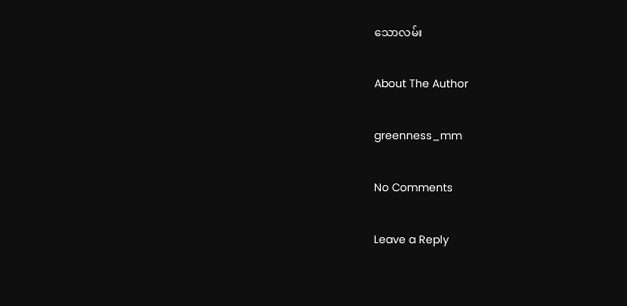သောလမ်း

About The Author

greenness_mm

No Comments

Leave a Reply